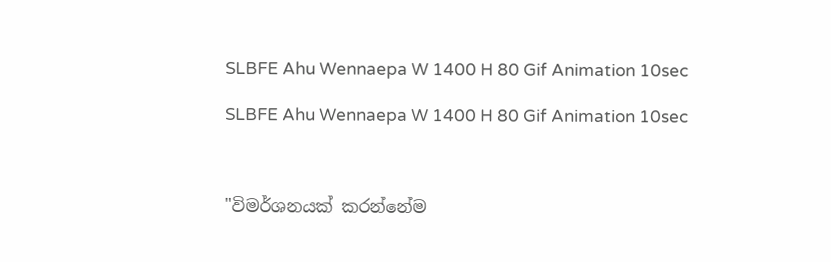SLBFE Ahu Wennaepa W 1400 H 80 Gif Animation 10sec

SLBFE Ahu Wennaepa W 1400 H 80 Gif Animation 10sec



"විමර්ශනයක් කරන්නේම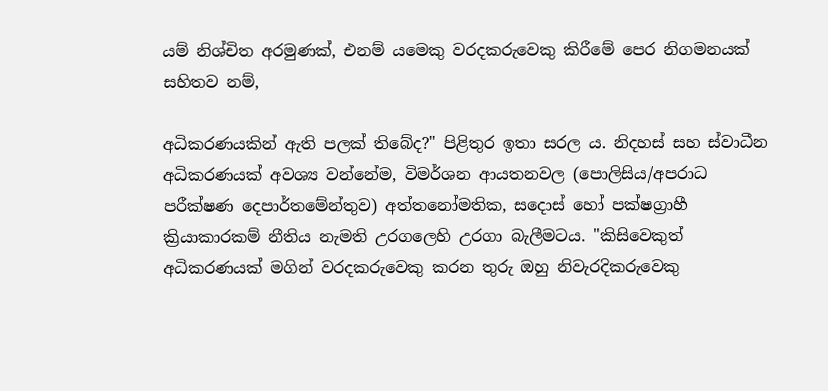යම් නිශ්චිත අරමුණක්, එනම් යමෙකු වරදකරුවෙකු කිරීමේ පෙර නිගමනයක් සහිතව නම්,

අධිකරණයකින් ඇති පලක් තිබේද?" පිළිතුර ඉතා සරල ය. නිදහස් සහ ස්වාධීන අධිකරණයක් අවශ්‍ය වන්නේම, විමර්ශන ආයතනවල (පොලිසිය/අපරාධ පරීක්ෂණ දෙපාර්තමේන්තුව) අත්තනෝමතික, සදොස් හෝ පක්ෂග්‍රාහී ක්‍රියාකාරකම් නීතිය නැමති උරගලෙහි උරගා බැලීමටය. "කිසිවෙකුත් අධිකරණයක් මගින් වරදකරුවෙකු කරන තුරු ඔහු නිවැරදිකරුවෙකු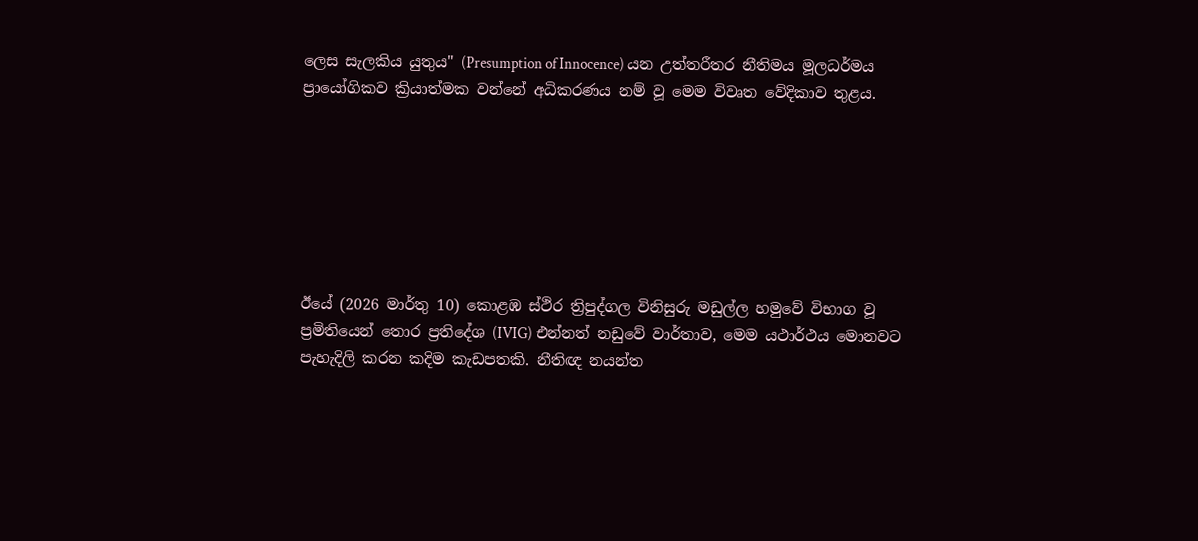ලෙස සැලකිය යුතුය" (Presumption of Innocence) යන උත්තරීතර නීතිමය මූලධර්මය ප්‍රායෝගිකව ක්‍රියාත්මක වන්නේ අධිකරණය නම් වූ මෙම විවෘත වේදිකාව තුළය.







ඊයේ (2026 මාර්තු 10) කොළඹ ස්ථිර ත්‍රිපුද්ගල විනිසුරු මඩුල්ල හමුවේ විභාග වූ ප්‍රමිතියෙන් තොර ප්‍රතිදේශ (IVIG) එන්නත් නඩුවේ වාර්තාව, මෙම යථාර්ථය මොනවට පැහැදිලි කරන කදිම කැඩපතකි. නීතිඥ නයන්ත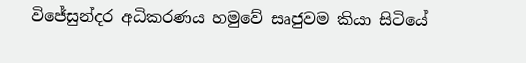විජේසුන්දර අධිකරණය හමුවේ සෘජුවම කියා සිටියේ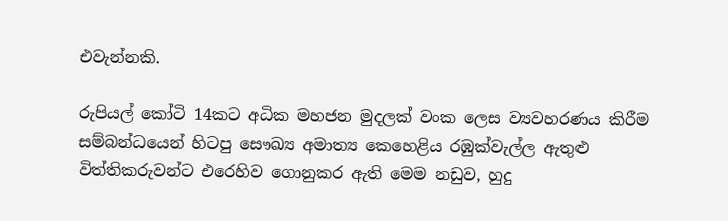එවැන්නකි.

රුපියල් කෝටි 14කට අධික මහජන මුදලක් වංක ලෙස ව්‍යවහරණය කිරීම සම්බන්ධයෙන් හිටපු සෞඛ්‍ය අමාත්‍ය කෙහෙළිය රඹුක්වැල්ල ඇතුළු විත්තිකරුවන්ට එරෙහිව ගොනුකර ඇති මෙම නඩුව, හුදු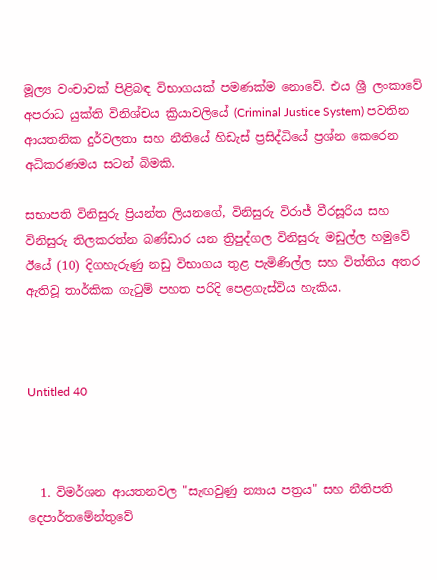මූල්‍ය වංචාවක් පිළිබඳ විභාගයක් පමණක්ම නොවේ. එය ශ්‍රී ලංකාවේ අපරාධ යුක්ති විනිශ්චය ක්‍රියාවලියේ (Criminal Justice System) පවතින ආයතනික දුර්වලතා සහ නීතියේ හිඩැස් ප්‍රසිද්ධියේ ප්‍රශ්න කෙරෙන අධිකරණමය සටන් බිමකි.

සභාපති විනිසුරු ප්‍රියන්ත ලියනගේ, විනිසුරු විරාජ් වීරසූරිය සහ විනිසුරු තිලකරත්න බණ්ඩාර යන ත්‍රිපුද්ගල විනිසුරු මඩුල්ල හමුවේ ඊයේ (10) දිගහැරුණු නඩු විභාගය තුළ පැමිණිල්ල සහ විත්තිය අතර ඇතිවූ තාර්කික ගැටුම් පහත පරිදි පෙළගැස්විය හැකිය.



Untitled 40



  1. විමර්ශන ආයතනවල "සැඟවුණු න්‍යාය පත්‍රය" සහ නීතිපති දෙපාර්තමේන්තුවේ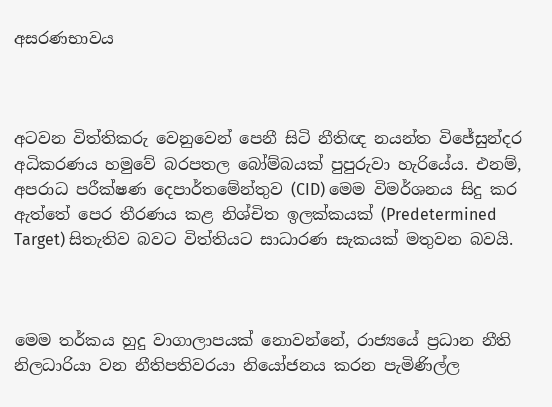අසරණභාවය



අටවන විත්තිකරු වෙනුවෙන් පෙනී සිටි නීතිඥ නයන්ත විජේසුන්දර අධිකරණය හමුවේ බරපතල බෝම්බයක් පුපුරුවා හැරියේය. එනම්, අපරාධ පරීක්ෂණ දෙපාර්තමේන්තුව (CID) මෙම විමර්ශනය සිදු කර ඇත්තේ පෙර තීරණය කළ නිශ්චිත ඉලක්කයක් (Predetermined Target) සිතැතිව බවට විත්තියට සාධාරණ සැකයක් මතුවන බවයි.



මෙම තර්කය හුදු වාගාලාපයක් නොවන්නේ, රාජ්‍යයේ ප්‍රධාන නීති නිලධාරියා වන නීතිපතිවරයා නියෝජනය කරන පැමිණිල්ල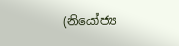(නියෝජ්‍ය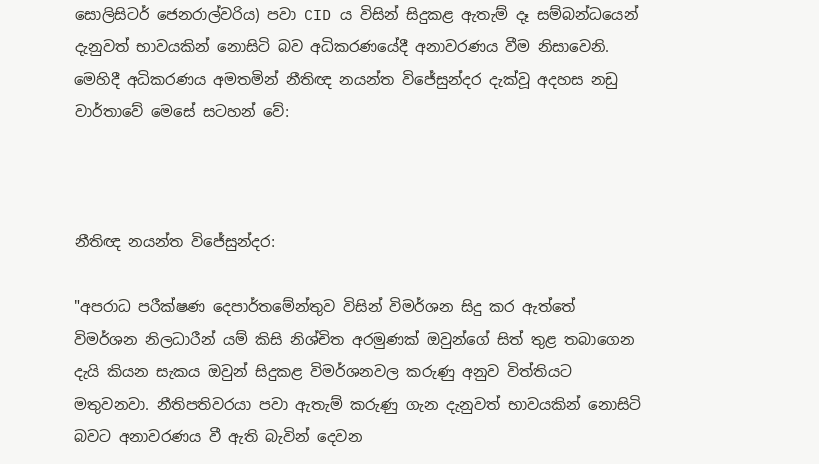සොලිසිටර් ජෙනරාල්වරිය) පවා CID ය විසින් සිදුකළ ඇතැම් දෑ සම්බන්ධයෙන් දැනුවත් භාවයකින් නොසිටි බව අධිකරණයේදී අනාවරණය වීම නිසාවෙනි. මෙහිදී අධිකරණය අමතමින් නීතිඥ නයන්ත විජේසුන්දර දැක්වූ අදහස නඩු වාර්තාවේ මෙසේ සටහන් වේ:



නීතිඥ නයන්ත විජේසුන්දර:

"අපරාධ පරීක්ෂණ දෙපාර්තමේන්තුව විසින් විමර්ශන සිදු කර ඇත්තේ විමර්ශන නිලධාරීන් යම් කිසි නිශ්චිත අරමුණක් ඔවුන්ගේ සිත් තුළ තබාගෙන දැයි කියන සැකය ඔවුන් සිදුකළ විමර්ශනවල කරුණු අනුව විත්තියට මතුවනවා. නීතිපතිවරයා පවා ඇතැම් කරුණු ගැන දැනුවත් භාවයකින් නොසිටි බවට අනාවරණය වී ඇති බැවින් දෙවන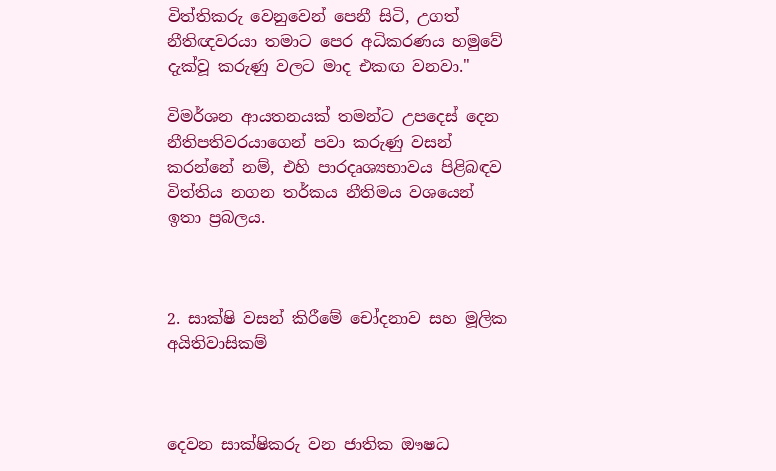විත්තිකරු වෙනුවෙන් පෙනී සිටි, උගත් නීතිඥවරයා තමාට පෙර අධිකරණය හමුවේ දැක්වූ කරුණු වලට මාද එකඟ වනවා."

විමර්ශන ආයතනයක් තමන්ට උපදෙස් දෙන නීතිපතිවරයාගෙන් පවා කරුණු වසන් කරන්නේ නම්, එහි පාරදෘශ්‍යභාවය පිළිබඳව විත්තිය නගන තර්කය නීතිමය වශයෙන් ඉතා ප්‍රබලය.



2. සාක්ෂි වසන් කිරීමේ චෝදනාව සහ මූලික අයිතිවාසිකම්



දෙවන සාක්ෂිකරු වන ජාතික ඖෂධ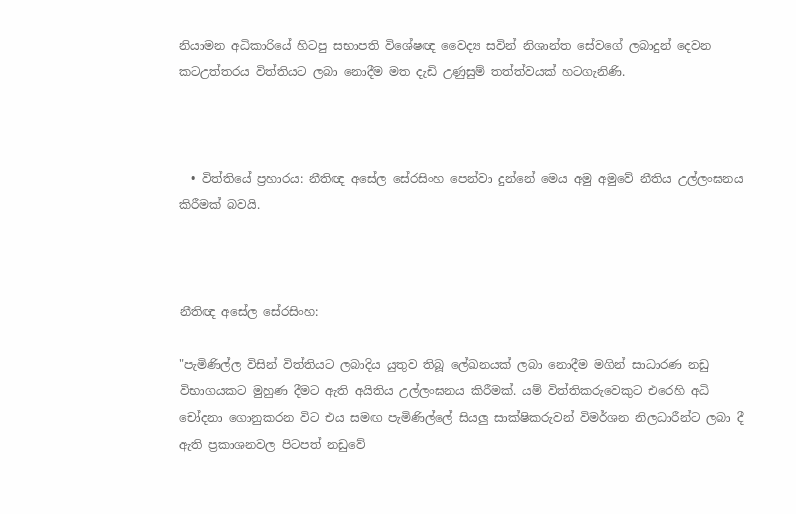නියාමන අධිකාරියේ හිටපු සභාපති විශේෂඥ වෛද්‍ය සවින් නිශාන්ත සේවගේ ලබාදුන් දෙවන කටඋත්තරය විත්තියට ලබා නොදීම මත දැඩි උණුසුම් තත්ත්වයක් හටගැනිණි.



  • විත්තියේ ප්‍රහාරය: නීතිඥ අසේල සේරසිංහ පෙන්වා දුන්නේ මෙය අමු අමුවේ නීතිය උල්ලංඝනය කිරීමක් බවයි.



නීතිඥ අසේල සේරසිංහ:

"පැමිණිල්ල විසින් විත්තියට ලබාදිය යුතුව තිබූ ලේඛනයක් ලබා නොදීම මගින් සාධාරණ නඩු විභාගයකට මුහුණ දීමට ඇති අයිතිය උල්ලංඝනය කිරීමක්. යම් විත්තිකරුවෙකුට එරෙහි අධි චෝදනා ගොනුකරන විට එය සමඟ පැමිණිල්ලේ සියලු සාක්ෂිකරුවන් විමර්ශන නිලධාරීන්ට ලබා දී ඇති ප්‍රකාශනවල පිටපත් නඩුවේ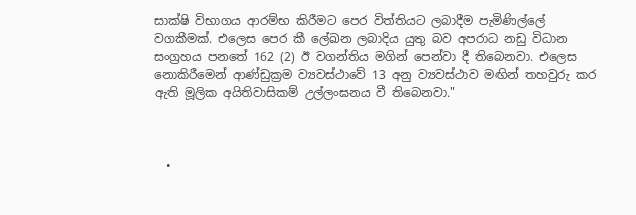සාක්ෂි විභාගය ආරම්භ කිරීමට පෙර විත්තියට ලබාදීම පැමිණිල්ලේ වගකීමක්. එලෙස පෙර කී ලේඛන ලබාදිය යුතු බව අපරාධ නඩු විධාන සංග්‍රහය පනතේ 162 (2) ඊ වගන්තිය මගින් පෙන්වා දී තිබෙනවා. එලෙස නොකිරීමෙන් ආණ්ඩුක්‍රම ව්‍යවස්ථාවේ 13 අනු ව්‍යවස්ථාව මඟින් තහවුරු කර ඇති මූලික අයිතිවාසිකම් උල්ලංඝනය වී තිබෙනවා."



  •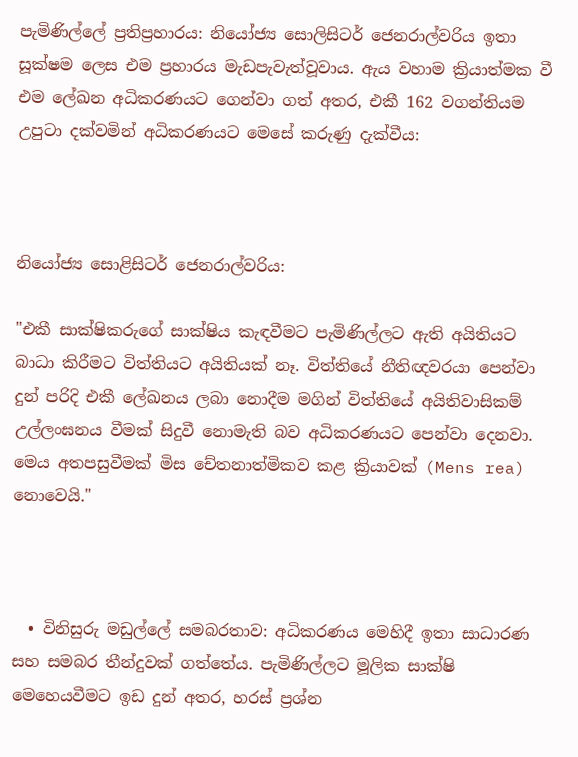පැමිණිල්ලේ ප්‍රතිප්‍රහාරය: නියෝජ්‍ය සොලිසිටර් ජෙනරාල්වරිය ඉතා සූක්ෂම ලෙස එම ප්‍රහාරය මැඩපැවැත්වූවාය. ඇය වහාම ක්‍රියාත්මක වී එම ලේඛන අධිකරණයට ගෙන්වා ගත් අතර, එකී 162 වගන්තියම උපුටා දක්වමින් අධිකරණයට මෙසේ කරුණු දැක්වීය:



නියෝජ්‍ය සොළිසිටර් ජෙනරාල්වරිය:

"එකී සාක්ෂිකරුගේ සාක්ෂිය කැඳවීමට පැමිණිල්ලට ඇති අයිතියට බාධා කිරීමට විත්තියට අයිතියක් නෑ. විත්තියේ නීතිඥවරයා පෙන්වා දුන් පරිදි එකී ලේඛනය ලබා නොදීම මගින් විත්තියේ අයිතිවාසිකම් උල්ලංඝනය වීමක් සිදුවී නොමැති බව අධිකරණයට පෙන්වා දෙනවා. මෙය අතපසුවීමක් මිස චේතනාත්මිකව කළ ක්‍රියාවක් (Mens rea) නොවෙයි."



  • විනිසුරු මඩුල්ලේ සමබරතාව: අධිකරණය මෙහිදී ඉතා සාධාරණ සහ සමබර තීන්දුවක් ගත්තේය. පැමිණිල්ලට මූලික සාක්ෂි මෙහෙයවීමට ඉඩ දුන් අතර, හරස් ප්‍රශ්න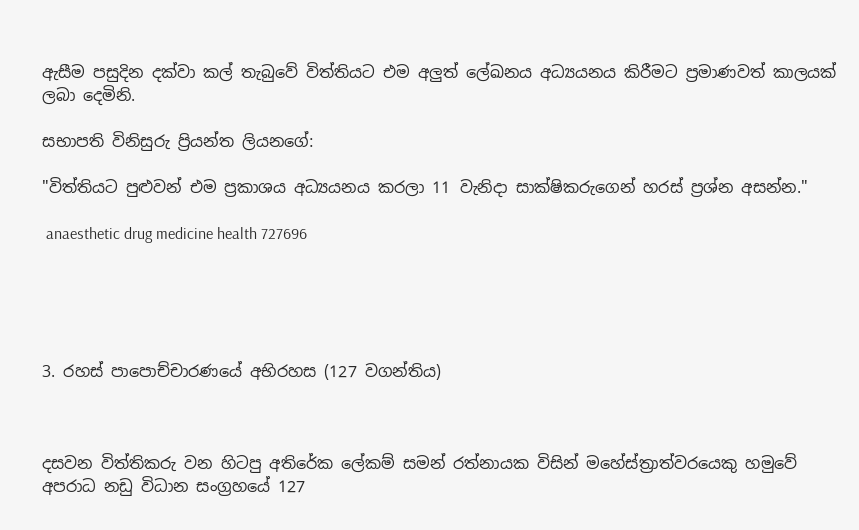ඇසීම පසුදින දක්වා කල් තැබුවේ විත්තියට එම අලුත් ලේඛනය අධ්‍යයනය කිරීමට ප්‍රමාණවත් කාලයක් ලබා දෙමිනි.

සභාපති විනිසුරු ප්‍රියන්ත ලියනගේ:

"විත්තියට පුළුවන් එම ප්‍රකාශය අධ්‍යයනය කරලා 11 වැනිදා සාක්ෂිකරුගෙන් හරස් ප්‍රශ්න අසන්න."

 anaesthetic drug medicine health 727696





3. රහස් පාපොච්චාරණයේ අභිරහස (127 වගන්තිය)



දසවන විත්තිකරු වන හිටපු අතිරේක ලේකම් සමන් රත්නායක විසින් මහේස්ත්‍රාත්වරයෙකු හමුවේ අපරාධ නඩු විධාන සංග්‍රහයේ 127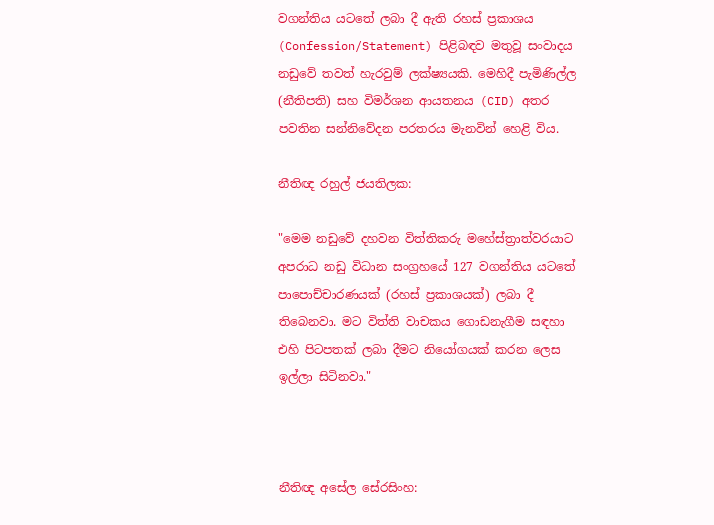වගන්තිය යටතේ ලබා දී ඇති රහස් ප්‍රකාශය (Confession/Statement) පිළිබඳව මතුවූ සංවාදය නඩුවේ තවත් හැරවුම් ලක්ෂ්‍යයකි. මෙහිදී පැමිණිල්ල (නීතිපති) සහ විමර්ශන ආයතනය (CID) අතර පවතින සන්නිවේදන පරතරය මැනවින් හෙළි විය.

නීතිඥ රහුල් ජයතිලක:

"මෙම නඩුවේ දහවන විත්තිකරු මහේස්ත්‍රාත්වරයාට අපරාධ නඩු විධාන සංග්‍රහයේ 127 වගන්තිය යටතේ පාපොච්චාරණයක් (රහස් ප්‍රකාශයක්) ලබා දී තිබෙනවා. මට විත්ති වාචකය ගොඩනැගීම සඳහා එහි පිටපතක් ලබා දීමට නියෝගයක් කරන ලෙස ඉල්ලා සිටිනවා."



නීතිඥ අසේල සේරසිංහ: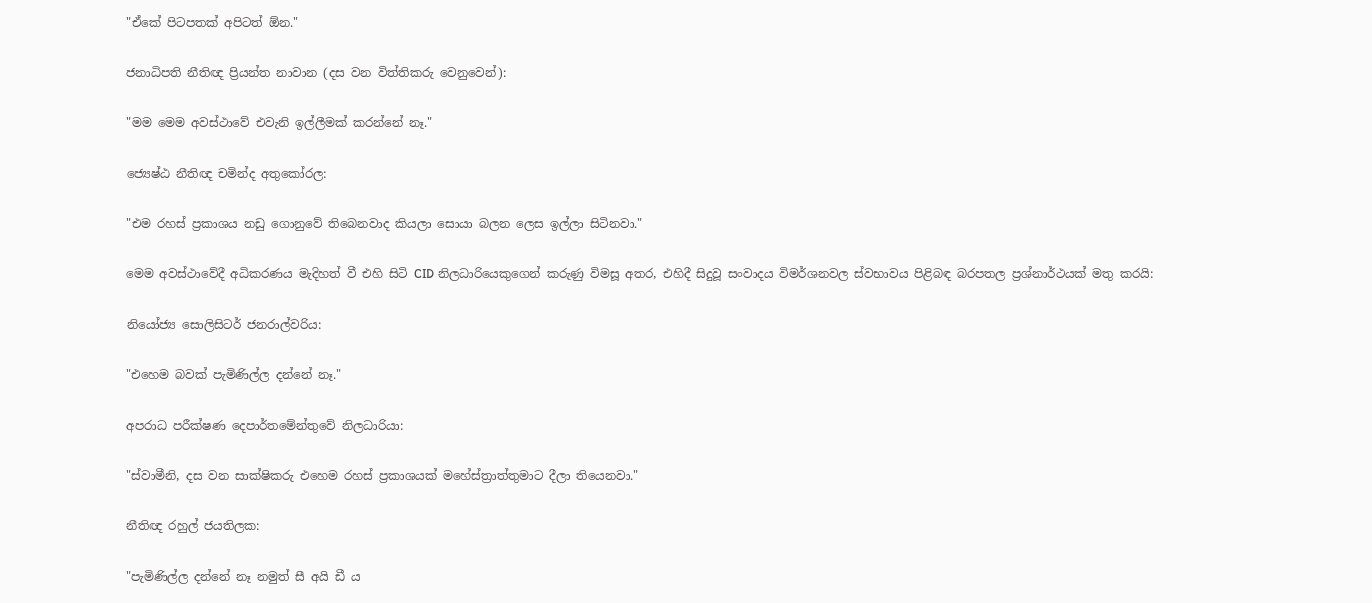"ඒකේ පිටපතක් අපිටත් ඕන."

ජනාධිපති නීතිඥ ප්‍රියන්ත නාවාන (දස වන විත්තිකරු වෙනුවෙන්):

"මම මෙම අවස්ථාවේ එවැනි ඉල්ලීමක් කරන්නේ නෑ."

ජ්‍යෙෂ්ඨ නීතිඥ චමින්ද අතුකෝරල:

"එම රහස් ප්‍රකාශය නඩු ගොනුවේ තිබෙනවාද කියලා සොයා බලන ලෙස ඉල්ලා සිටිනවා."

මෙම අවස්ථාවේදී අධිකරණය මැදිහත් වී එහි සිටි CID නිලධාරියෙකුගෙන් කරුණු විමසූ අතර, එහිදී සිදුවූ සංවාදය විමර්ශනවල ස්වභාවය පිළිබඳ බරපතල ප්‍රශ්නාර්ථයක් මතු කරයි:

නියෝජ්‍ය සොලිසිටර් ජනරාල්වරිය:

"එහෙම බවක් පැමිණිල්ල දන්නේ නෑ."

අපරාධ පරීක්ෂණ දෙපාර්තමේන්තුවේ නිලධාරියා:

"ස්වාමීනි, දස වන සාක්ෂිකරු එහෙම රහස් ප්‍රකාශයක් මහේස්ත්‍රාත්තුමාට දීලා තියෙනවා."

නීතිඥ රහුල් ජයතිලක:

"පැමිණිල්ල දන්නේ නෑ නමුත් සී අයි ඩී ය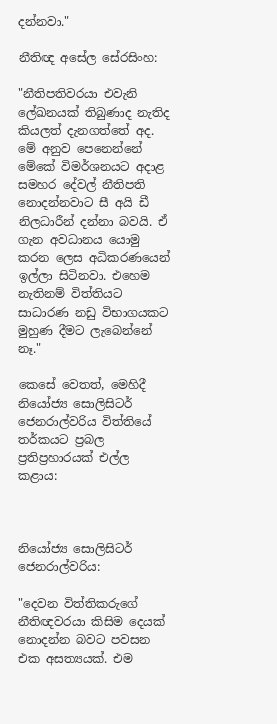දන්නවා."

නීතිඥ අසේල සේරසිංහ:

"නීතිපතිවරයා එවැනි ලේඛනයක් තිබුණාද නැතිද කියලත් දැනගත්තේ අද. මේ අනුව පෙනෙන්නේ මේකේ විමර්ශනයට අදාළ සමහර දේවල් නීතිපති නොදන්නවාට සී අයි ඩී නිලධාරීන් දන්නා බවයි. ඒ ගැන අවධානය යොමු කරන ලෙස අධිකරණයෙන් ඉල්ලා සිටිනවා. එහෙම නැතිනම් විත්තියට සාධාරණ නඩු විභාගයකට මුහුණ දීමට ලැබෙන්නේ නෑ."

කෙසේ වෙතත්, මෙහිදී නියෝජ්‍ය සොලිසිටර් ජෙනරාල්වරිය විත්තියේ තර්කයට ප්‍රබල ප්‍රතිප්‍රහාරයක් එල්ල කළාය:



නියෝජ්‍ය සොලිසිටර් ජෙනරාල්වරිය:

"දෙවන විත්තිකරුගේ නීතිඥවරයා කිසිම දෙයක් නොදන්න බවට පවසන එක අසත්‍යයක්. එම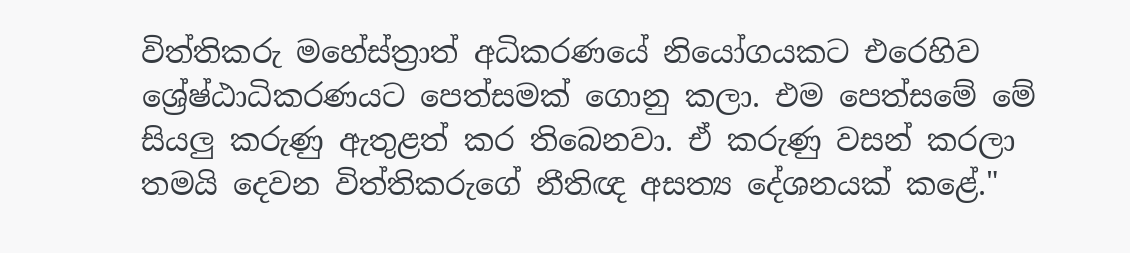විත්තිකරු මහේස්ත්‍රාත් අධිකරණයේ නියෝගයකට එරෙහිව ශ්‍රේෂ්ඨාධිකරණයට පෙත්සමක් ගොනු කලා. එම පෙත්සමේ මේ සියලු කරුණු ඇතුළත් කර තිබෙනවා. ඒ කරුණු වසන් කරලා තමයි දෙවන විත්තිකරුගේ නීතිඥ අසත්‍ය දේශනයක් කළේ."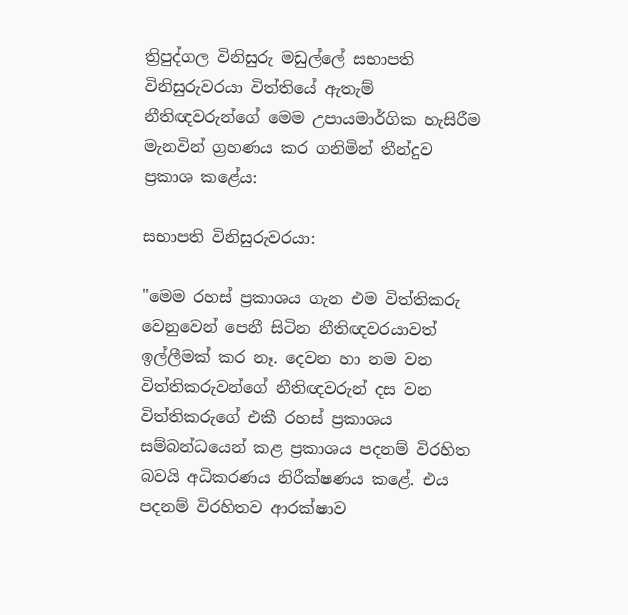ත්‍රිපුද්ගල විනිසුරු මඩුල්ලේ සභාපති විනිසුරුවරයා විත්තියේ ඇතැම් නීතිඥවරුන්ගේ මෙම උපායමාර්ගික හැසිරීම මැනවින් ග්‍රහණය කර ගනිමින් තීන්දුව ප්‍රකාශ කළේය:

සභාපති විනිසුරුවරයා:

"මෙම රහස් ප්‍රකාශය ගැන එම විත්තිකරු වෙනුවෙන් පෙනී සිටින නීතිඥවරයාවත් ඉල්ලීමක් කර නෑ. දෙවන හා නම වන විත්තිකරුවන්ගේ නීතිඥවරුන් දස වන විත්තිකරුගේ එකී රහස් ප්‍රකාශය සම්බන්ධයෙන් කළ ප්‍රකාශය පදනම් විරහිත බවයි අධිකරණය නිරීක්ෂණය කළේ. එය පදනම් විරහිතව ආරක්ෂාව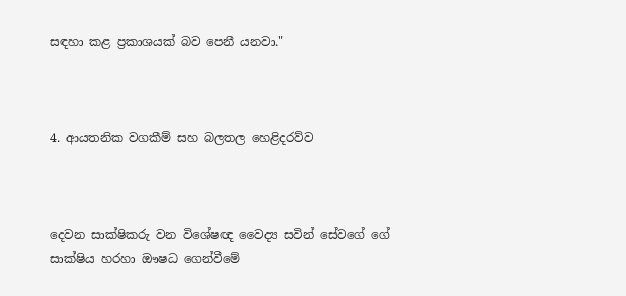සඳහා කළ ප්‍රකාශයක් බව පෙනී යනවා."



4. ආයතනික වගකීම් සහ බලතල හෙළිදරව්ව



දෙවන සාක්ෂිකරු වන විශේෂඥ වෛද්‍ය සවින් සේවගේ ගේ සාක්ෂිය හරහා ඖෂධ ගෙන්වීමේ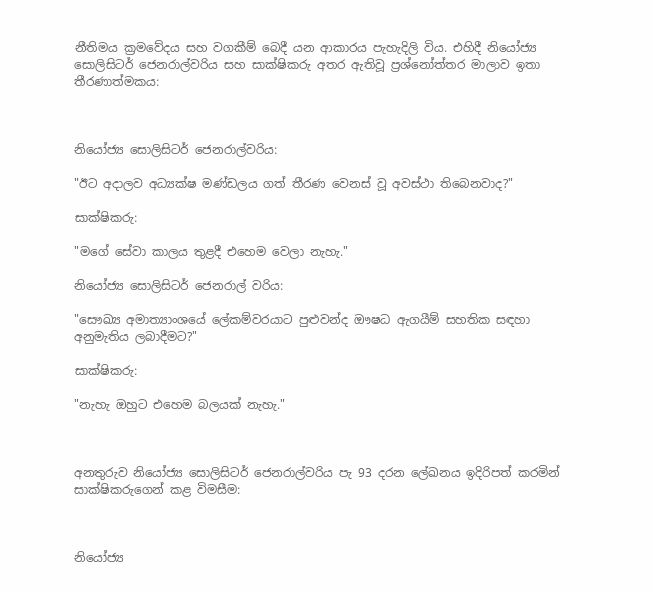නීතිමය ක්‍රමවේදය සහ වගකීම් බෙදී යන ආකාරය පැහැදිලි විය. එහිදී නියෝජ්‍ය සොලිසිටර් ජෙනරාල්වරිය සහ සාක්ෂිකරු අතර ඇතිවූ ප්‍රශ්නෝත්තර මාලාව ඉතා තීරණාත්මකය:



නියෝජ්‍ය සොලිසිටර් ජෙනරාල්වරිය:

"ඊට අදාලව අධ්‍යක්ෂ මණ්ඩලය ගත් තීරණ වෙනස් වූ අවස්ථා තිබෙනවාද?"

සාක්ෂිකරු:

"මගේ සේවා කාලය තුළදී එහෙම වෙලා නැහැ."

නියෝජ්‍ය සොලිසිටර් ජෙනරාල් වරිය:

"සෞඛ්‍ය අමාත්‍යාංශයේ ලේකම්වරයාට පුළුවන්ද ඖෂධ ඇගයීම් සහතික සඳහා අනුමැතිය ලබාදීමට?"

සාක්ෂිකරු:

"නැහැ ඔහුට එහෙම බලයක් නැහැ."



අනතුරුව නියෝජ්‍ය සොලිසිටර් ජෙනරාල්වරිය පැ 93 දරන ලේඛනය ඉදිරිපත් කරමින් සාක්ෂිකරුගෙන් කළ විමසීම:



නියෝජ්‍ය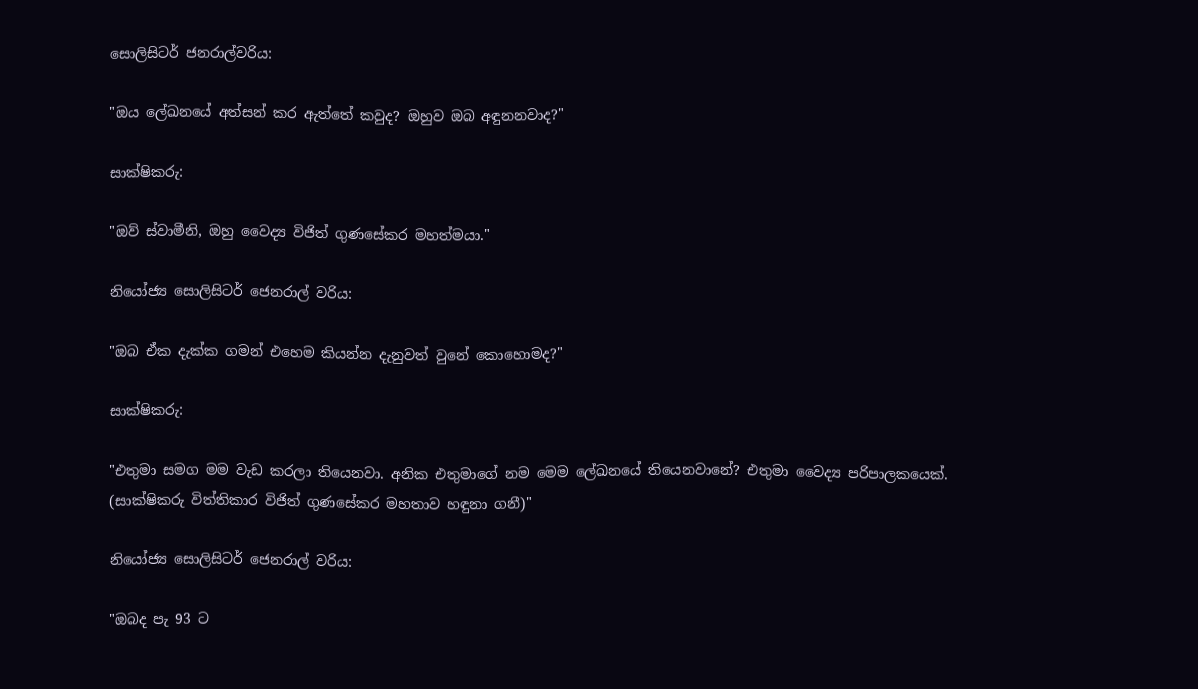සොලිසිටර් ජනරාල්වරිය:

"ඔය ලේඛනයේ අත්සන් කර ඇත්තේ කවුද? ඔහුව ඔබ අඳුනනවාද?"

සාක්ෂිකරු:

"ඔව් ස්වාමීනි, ඔහු වෛද්‍ය විජිත් ගුණසේකර මහත්මයා."

නියෝජ්‍ය සොලිසිටර් ජෙනරාල් වරිය:

"ඔබ ඒක දැක්ක ගමන් එහෙම කියන්න දැනුවත් වුනේ කොහොමද?"

සාක්ෂිකරු:

"එතුමා සමග මම වැඩ කරලා තියෙනවා. අනික එතුමාගේ නම මෙම ලේඛනයේ තියෙනවානේ? එතුමා වෛද්‍ය පරිපාලකයෙක්. (සාක්ෂිකරු විත්තිකාර විජිත් ගුණසේකර මහතාව හඳුනා ගනී)"

නියෝජ්‍ය සොලිසිටර් ජෙනරාල් වරිය:

"ඔබද පැ 93 ට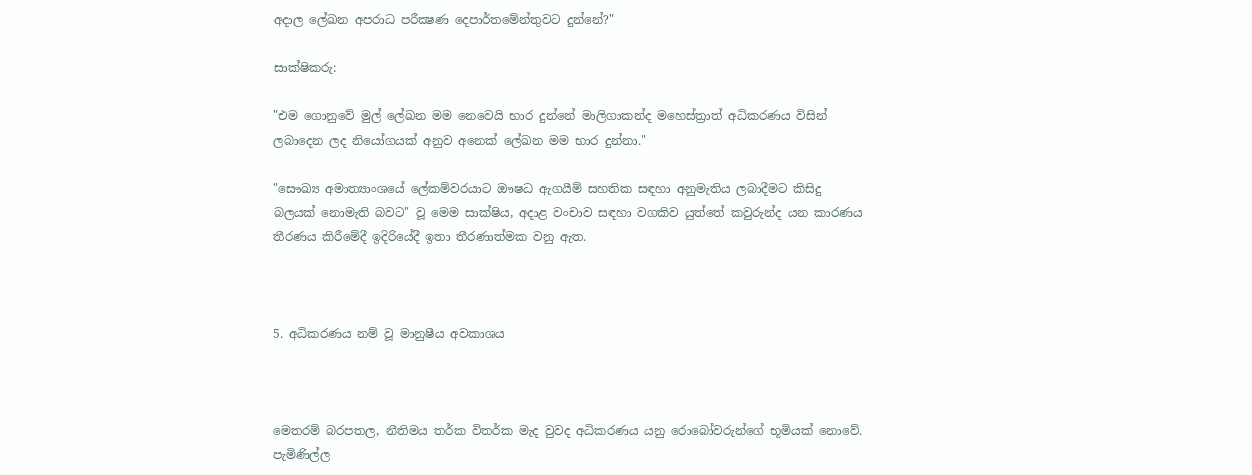අදාල ලේඛන අපරාධ පරීක්‍ෂණ දෙපාර්තමේන්තුවට දුන්නේ?"

සාක්ෂිකරු:

"එම ගොනුවේ මුල් ලේඛන මම නෙවෙයි භාර දුන්නේ මාලිගාකන්ද මහෙස්ත්‍රාත් අධිකරණය විසින් ලබාදෙන ලද නියෝගයක් අනුව අනෙක් ලේඛන මම භාර දුන්නා."

"සෞඛ්‍ය අමාත්‍යාංශයේ ලේකම්වරයාට ඖෂධ ඇගයීම් සහතික සඳහා අනුමැතිය ලබාදීමට කිසිදු බලයක් නොමැති බවට" වූ මෙම සාක්ෂිය, අදාළ වංචාව සඳහා වගකිව යුත්තේ කවුරුන්ද යන කාරණය තීරණය කිරීමේදී ඉදිරියේදී ඉතා තීරණාත්මක වනු ඇත.



5. අධිකරණය නම් වූ මානුෂීය අවකාශය



මෙතරම් බරපතල, නීතිමය තර්ක විතර්ක මැද වුවද අධිකරණය යනු රොබෝවරුන්ගේ භූමියක් නොවේ. පැමිණිල්ල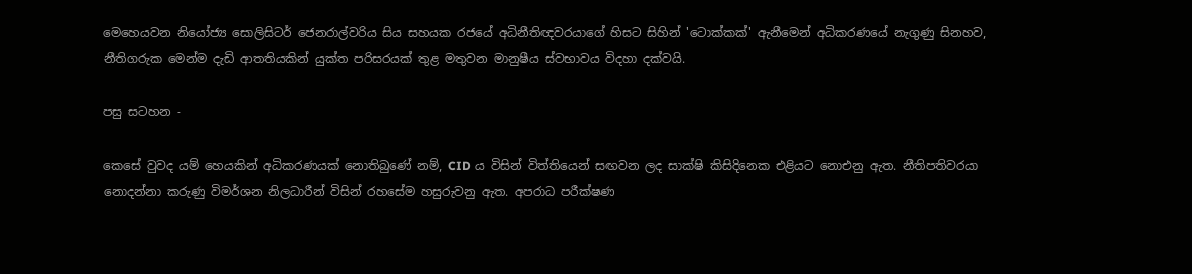මෙහෙයවන නියෝජ්‍ය සොලිසිටර් ජෙනරාල්වරිය සිය සහයක රජයේ අධිනීතිඥවරයාගේ හිසට සිහින් 'ටොක්කක්' ඇනීමෙන් අධිකරණයේ නැගුණු සිනහව, නීතිගරුක මෙන්ම දැඩි ආතතියකින් යුක්ත පරිසරයක් තුළ මතුවන මානුෂීය ස්වභාවය විදහා දක්වයි.

පසු සටහන -

කෙසේ වුවද යම් හෙයකින් අධිකරණයක් නොතිබුණේ නම්, CID ය විසින් විත්තියෙන් සඟවන ලද සාක්ෂි කිසිදිනෙක එළියට නොඑනු ඇත. නීතිපතිවරයා නොදන්නා කරුණු විමර්ශන නිලධාරීන් විසින් රහසේම හසුරුවනු ඇත. අපරාධ පරීක්ෂණ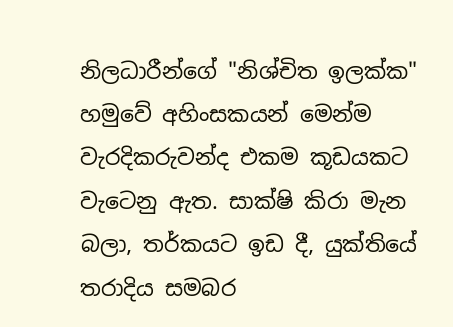නිලධාරීන්ගේ "නිශ්චිත ඉලක්ක" හමුවේ අහිංසකයන් මෙන්ම වැරදිකරුවන්ද එකම කූඩයකට වැටෙනු ඇත. සාක්ෂි කිරා මැන බලා, තර්කයට ඉඩ දී, යුක්තියේ තරාදිය සමබර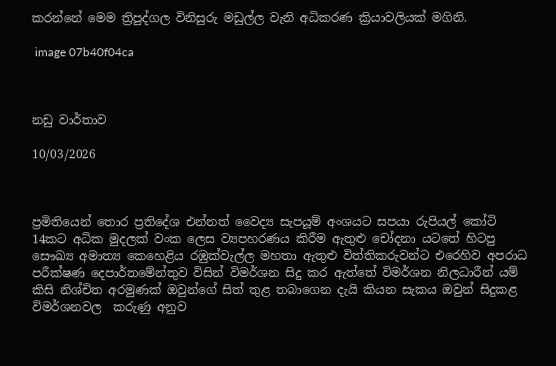කරන්නේ මෙම ත්‍රිපුද්ගල විනිසුරු මඩුල්ල වැනි අධිකරණ ක්‍රියාවලියක් මගිනි.

 image 07b40f04ca



නඩු වාර්තාව

10/03/2026



ප්‍රමිතියෙන් තොර ප්‍රතිදේශ එන්නත් වෛද්‍ය සැපයූම් අංශයට සපයා රුපියල් කෝටි 14කට අධික මුදලක් වංක ලෙස ව්‍යපහරණය කිරීම ඇතුළු චෝදනා යටතේ හිටපු සෞඛ්‍ය අමාත්‍ය කෙහෙළිය රඹුක්වැල්ල මහතා ඇතුළු විත්තිකරුවන්ට එරෙහිව අපරාධ පරීක්ෂණ දෙපාර්තමේන්තුව විසින් විමර්ශන සිදු කර ඇත්තේ විමර්ශන නිලධාරීන් යම් කිසි නිශ්චිත අරමුණක් ඔවුන්ගේ සිත් තුළ තබාගෙන දැයි කියන සැකය ඔවුන් සිදුකළ විමර්ශනවල  කරුණු අනුව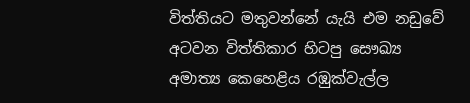විත්තියට මතුවන්නේ යැයි එම නඩුවේ අටවන විත්තිකාර හිටපු සෞඛ්‍ය අමාත්‍ය කෙහෙළිය රඹුක්වැල්ල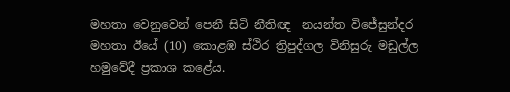මහතා වෙනුවෙන් පෙනී සිටි නීතිඥ  නයන්ත විජේසුන්දර මහතා ඊයේ (10) කොළඹ ස්ථිර ත්‍රිපුද්ගල විනිසුරු මඩුල්ල හමුවේදී ප්‍රකාශ කළේය.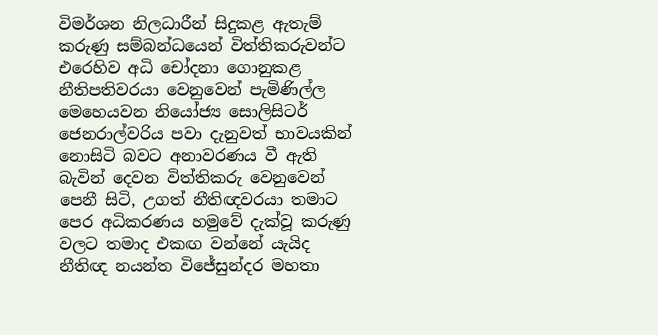විමර්ශන නිලධාරීන් සිදුකළ ඇතැම් කරුණු සම්බන්ධයෙන් විත්තිකරුවන්ට එරෙහිව අධි චෝදනා ගොනුකළ නීතිපතිවරයා වෙනුවෙන් පැමිණිල්ල මෙහෙයවන නියෝජ්‍ය සොලිසිටර් ජෙනරාල්වරිය පවා දැනුවත් භාවයකින් නොසිටි බවට අනාවරණය වී ඇති බැවින් දෙවන විත්තිකරු වෙනුවෙන් පෙනී සිටි, උගත් නීතිඥවරයා තමාට පෙර අධිකරණය හමුවේ දැක්වූ කරුණු වලට තමාද එකඟ වන්නේ යැයිද නීතිඥ නයන්ත විජේසුන්දර මහතා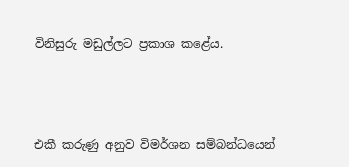විනිසුරු මඩුල්ලට ප්‍රකාශ කළේය.



එකී කරුණු අනුව විමර්ශන සම්බන්ධයෙන්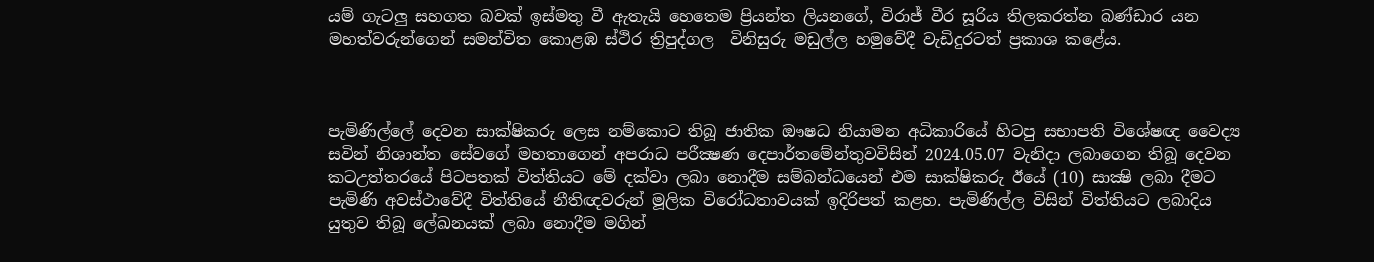යම් ගැටලු සහගත බවක් ඉස්මතු වී ඇතැයි හෙතෙම ප්‍රියන්ත ලියනගේ, විරාජ් වීර සූරිය තිලකරත්න බණ්ඩාර යන මහත්වරුන්ගෙන් සමන්විත කොළඹ ස්ථිර ත්‍රිපුද්ගල  විනිසුරු මඩුල්ල හමුවේදී වැඩිදුරටත් ප්‍රකාශ කළේය.



පැමිණිල්ලේ දෙවන සාක්ෂිකරු ලෙස නම්කොට තිබූ ජාතික ඖෂධ නියාමන අධිකාරියේ හිටපු සභාපති විශේෂඥ වෛද්‍ය සවින් නිශාන්ත සේවගේ මහතාගෙන් අපරාධ පරීක්‍ෂණ දෙපාර්තමේන්තුවවිසින් 2024.05.07 වැනිදා ලබාගෙන තිබූ දෙවන කටඋත්තරයේ පිටපතක් විත්තියට මේ දක්වා ලබා නොදීම සම්බන්ධයෙන් එම සාක්ෂිකරු ඊයේ (10) සාක්‍ෂි ලබා දීමට පැමිණි අවස්ථාවේදී විත්තියේ නීතිඥවරුන් මූලික විරෝධතාවයක් ඉදිරිපත් කළහ. පැමිණිල්ල විසින් විත්තියට ලබාදිය යුතුව තිබූ ලේඛනයක් ලබා නොදීම මගින්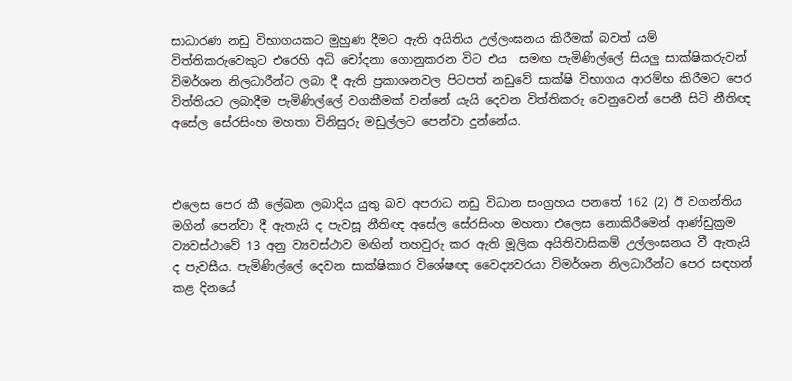සාධාරණ නඩු විභාගයකට මුහුණ දීමට ඇති අයිතිය උල්ලංඝනය කිරීමක් බවත් යම් විත්තිකරුවෙකුට එරෙහි අධි චෝදනා ගොනුකරන විට එය  සමඟ පැමිණිල්ලේ සියලු සාක්ෂිකරුවන් විමර්ශන නිලධාරීන්ට ලබා දී ඇති ප්‍රකාශනවල පිටපත් නඩුවේ සාක්ෂි විභාගය ආරම්භ කිරීමට පෙර විත්තියට ලබාදීම පැමිණිල්ලේ වගකීමක් වන්නේ යැයි දෙවන විත්තිකරු වෙනුවෙන් පෙනී සිටි නීතිඥ අසේල සේරසිංහ මහතා විනිසුරු මඩුල්ලට පෙන්වා දුන්නේය.



එලෙස පෙර කී ලේඛන ලබාදිය යුතු බව අපරාධ නඩු විධාන සංග්‍රහය පනතේ 162 (2) ඊ වගන්තිය මගින් පෙන්වා දී ඇතැයි ද පැවසූ නීතිඥ අසේල සේරසිංහ මහතා එලෙස නොකිරීමෙන් ආණ්ඩුක්‍රම ව්‍යවස්ථාවේ 13 අනු ව්‍යවස්ථාව මඟින් තහවුරු කර ඇති මූලික අයිතිවාසිකම් උල්ලංඝනය වී ඇතැයි ද පැවසීය. පැමිණිල්ලේ දෙවන සාක්ෂිකාර විශේෂඥ වෛද්‍යවරයා විමර්ශන නිලධාරීන්ට පෙර සඳහන් කළ දිනයේ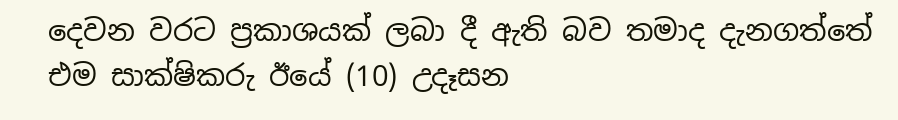දෙවන වරට ප්‍රකාශයක් ලබා දී ඇති බව තමාද දැනගත්තේ එම සාක්ෂිකරු ඊයේ (10) උදෑසන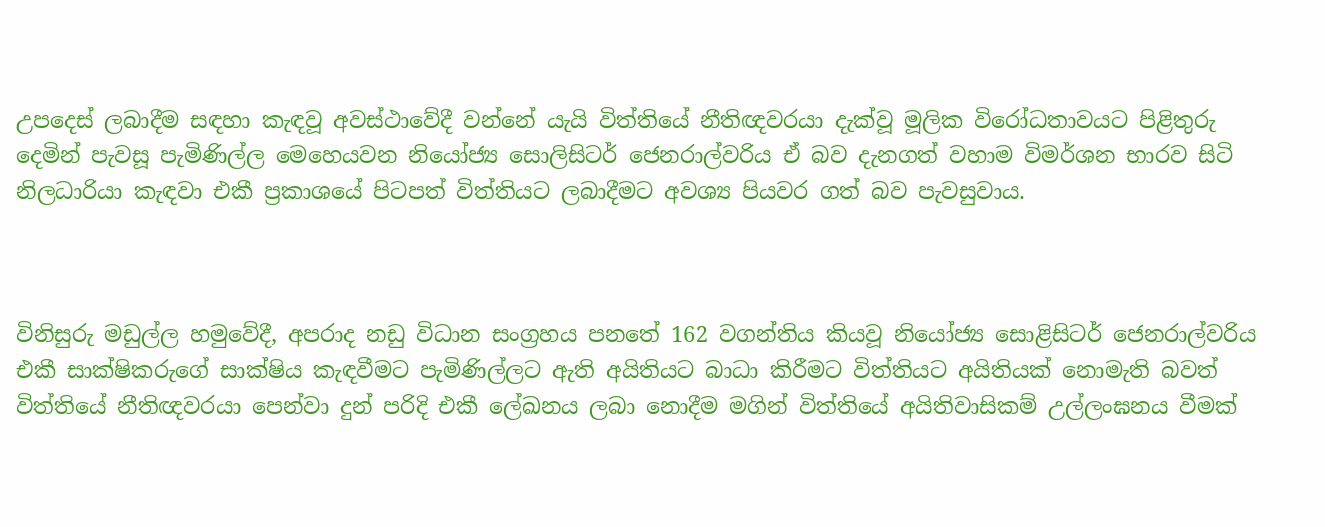උපදෙස් ලබාදීම සඳහා කැඳවූ අවස්ථාවේදී වන්නේ යැයි විත්තියේ නීතිඥවරයා දැක්වූ මූලික විරෝධතාවයට පිළිතුරු දෙමින් පැවසූ පැමිණිල්ල මෙහෙයවන නියෝජ්‍ය සොලිසිටර් ජෙනරාල්වරිය ඒ බව දැනගත් වහාම විමර්ශන භාරව සිටි නිලධාරියා කැඳවා එකී ප්‍රකාශයේ පිටපත් විත්තියට ලබාදීමට අවශ්‍ය පියවර ගත් බව පැවසුවාය.



විනිසුරු මඩුල්ල හමුවේදී, අපරාද නඩු විධාන සංග්‍රහය පනතේ 162 වගන්තිය කියවූ නියෝජ්‍ය සොළිසිටර් ජෙනරාල්වරිය  එකී සාක්ෂිකරුගේ සාක්ෂිය කැඳවීමට පැමිණිල්ලට ඇති අයිතියට බාධා කිරීමට විත්තියට අයිතියක් නොමැති බවත් විත්තියේ නීතිඥවරයා පෙන්වා දුන් පරිදි එකී ලේඛනය ලබා නොදීම මගින් විත්තියේ අයිතිවාසිකම් උල්ලංඝනය වීමක්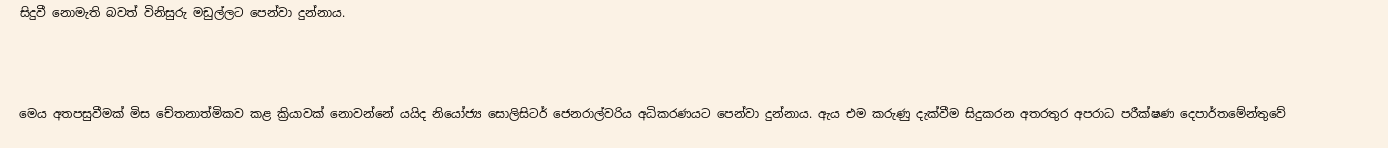සිදුවී නොමැති බවත් විනිසුරු මඩුල්ලට පෙන්වා දුන්නාය.



මෙය අතපසුවීමක් මිස චේතනාත්මිකව කළ ක්‍රියාවක් නොවන්නේ යයිද නියෝජ්‍ය සොලිසිටර් ජෙනරාල්වරිය අධිකරණයට පෙන්වා දුන්නාය. ඇය එම කරුණු දැක්වීම සිදුකරන අතරතුර අපරාධ පරීක්ෂණ දෙපාර්තමේන්තුවේ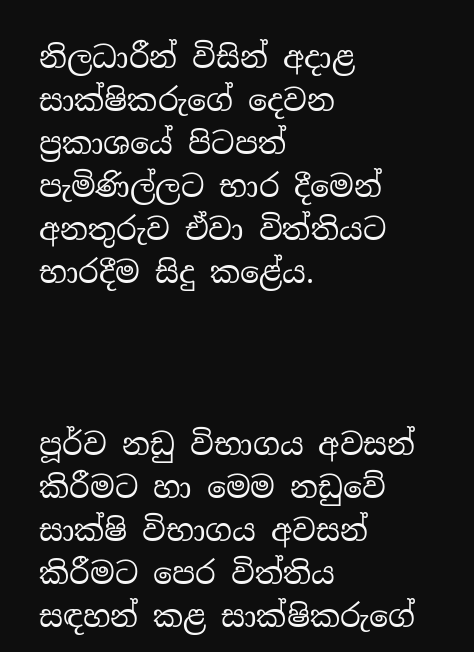නිලධාරීන් විසින් අදාළ සාක්ෂිකරුගේ දෙවන ප්‍රකාශයේ පිටපත් පැමිණිල්ලට භාර දීමෙන් අනතුරුව ඒවා විත්තියට භාරදීම සිදු කළේය.



පූර්ව නඩු විභාගය අවසන් කිරීමට හා මෙම නඩුවේ සාක්ෂි විභාගය අවසන් කිරීමට පෙර විත්තිය සඳහන් කළ සාක්ෂිකරුගේ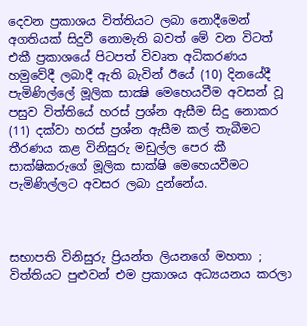දෙවන ප්‍රකාශය විත්තියට ලබා නොදීමෙන් අගතියක් සිදුවී නොමැති බවත් මේ වන විටත් එකී ප්‍රකාශයේ පිටපත් විවෘත අධිකරණය  හමුවේදී ලබාදී ඇති බැවින් ඊයේ (10) දිනයේදී පැමිණිල්ලේ මූලික සාක්‍ෂි මෙහෙයවීම අවසන් වූ පසුව විත්තියේ හරස් ප්‍රශ්න ඇසීම සිදු නොකර  (11) දක්වා හරස් ප්‍රශ්න ඇසීම කල් තැබීමට තීරණය කළ විනිසුරු මඩුල්ල පෙර කී සාක්ෂිකරුගේ මූලික සාක්ෂි මෙහෙයවීමට පැමිණිල්ලට අවසර ලබා දුන්නේය.



සභාපති විනිසුරු ප්‍රියන්ත ලියනගේ මහතා ; විත්තියට පුළුවන් එම ප්‍රකාශය අධ්‍යයනය කරලා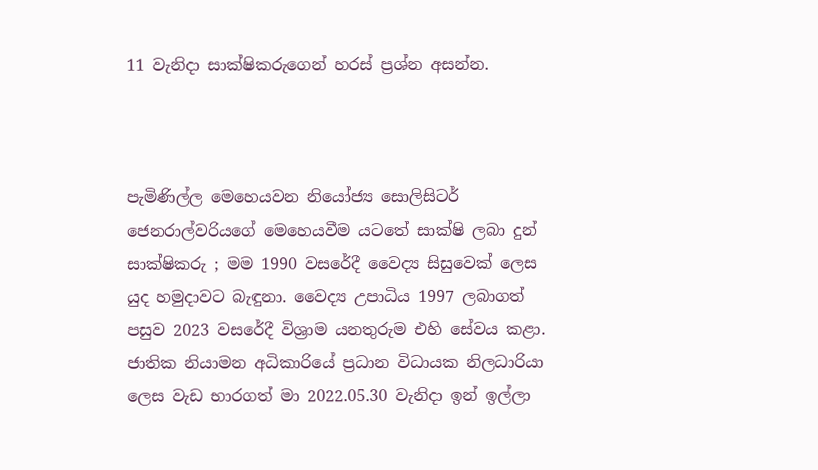11 වැනිදා සාක්ෂිකරුගෙන් හරස් ප්‍රශ්න අසන්න.



පැමිණිල්ල මෙහෙයවන නියෝජ්‍ය සොලිසිටර් ජෙනරාල්වරියගේ මෙහෙයවීම යටතේ සාක්ෂි ලබා දුන් සාක්ෂිකරු ; මම 1990 වසරේදී වෛද්‍ය සිසුවෙක් ලෙස යුද හමුදාවට බැඳුනා. වෛද්‍ය උපාධිය 1997 ලබාගත් පසුව 2023 වසරේදී විශ්‍රාම යනතුරුම එහි සේවය කළා. ජාතික නියාමන අධිකාරියේ ප්‍රධාන විධායක නිලධාරියා ලෙස වැඩ භාරගත් මා 2022.05.30 වැනිදා ඉන් ඉල්ලා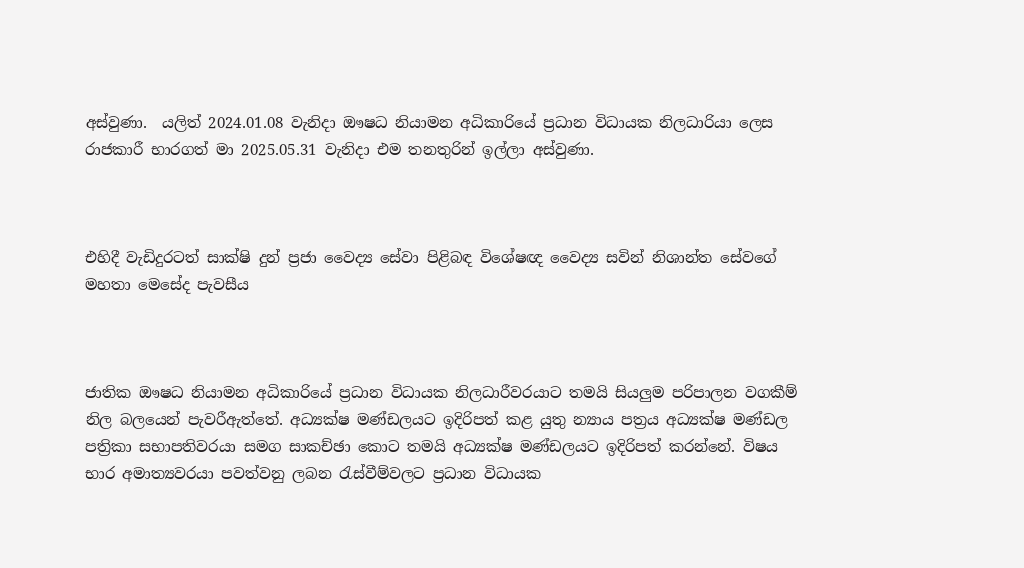අස්වුණා.  යලිත් 2024.01.08 වැනිදා ඖෂධ නියාමන අධිකාරියේ ප්‍රධාන විධායක නිලධාරියා ලෙස රාජකාරී භාරගත් මා 2025.05.31 වැනිදා එම තනතුරින් ඉල්ලා අස්වුණා.



එහිදී වැඩිදුරටත් සාක්ෂි දුන් ප්‍රජා වෛද්‍ය සේවා පිළිබඳ විශේෂඥ වෛද්‍ය සවින් නිශාන්ත සේවගේ මහතා මෙසේද පැවසීය



ජාතික ඖෂධ නියාමන අධිකාරියේ ප්‍රධාන විධායක නිලධාරීවරයාට තමයි සියලුම පරිපාලන වගකීම් නිල බලයෙන් පැවරීඇත්තේ. අධ්‍යක්ෂ මණ්ඩලයට ඉදිරිපත් කළ යුතු න්‍යාය පත්‍රය අධ්‍යක්ෂ මණ්ඩල පත්‍රිකා සභාපතිවරයා සමග සාකච්ඡා කොට තමයි අධ්‍යක්ෂ මණ්ඩලයට ඉදිරිපත් කරන්නේ. විෂය භාර අමාත්‍යවරයා පවත්වනු ලබන රැස්වීම්වලට ප්‍රධාන විධායක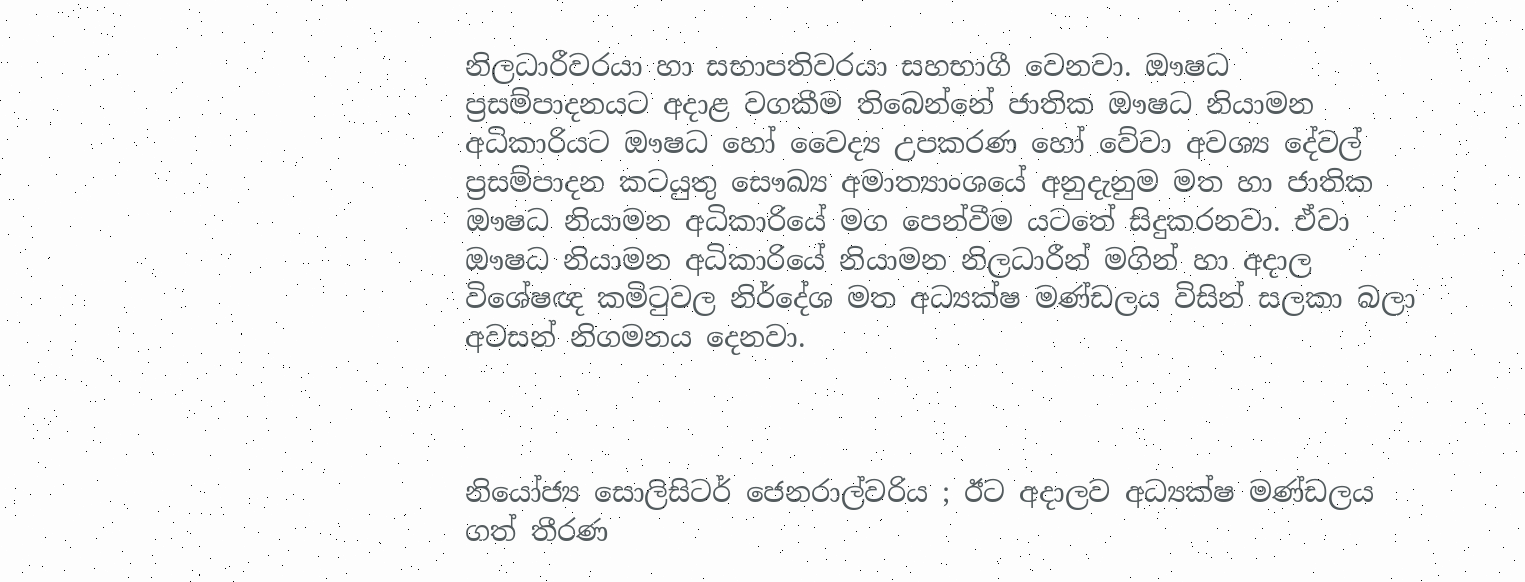නිලධාරීවරයා හා සභාපතිවරයා සහභාගී වෙනවා. ඖෂධ ප්‍රසම්පාදනයට අදාළ වගකීම තිබෙන්නේ ජාතික ඖෂධ නියාමන අධිකාරියට ඖෂධ හෝ වෛද්‍ය උපකරණ හෝ වේවා අවශ්‍ය දේවල් ප්‍රසම්පාදන කටයුතු සෞඛ්‍ය අමාත්‍යාංශයේ අනුදැනුම මත හා ජාතික ඖෂධ නියාමන අධිකාරියේ මග පෙන්වීම යටතේ සිදුකරනවා. ඒවා ඖෂධ නියාමන අධිකාරියේ නියාමන නිලධාරීන් මගින් හා අදාල විශේෂඥ කමිටුවල නිර්දේශ මත අධ්‍යක්ෂ මණ්ඩලය විසින් සලකා බලා අවසන් නිගමනය දෙනවා.



නියෝජ්‍ය සොලිසිටර් ජෙනරාල්වරිය ; ඊට අදාලව අධ්‍යක්ෂ මණ්ඩලය ගත් තීරණ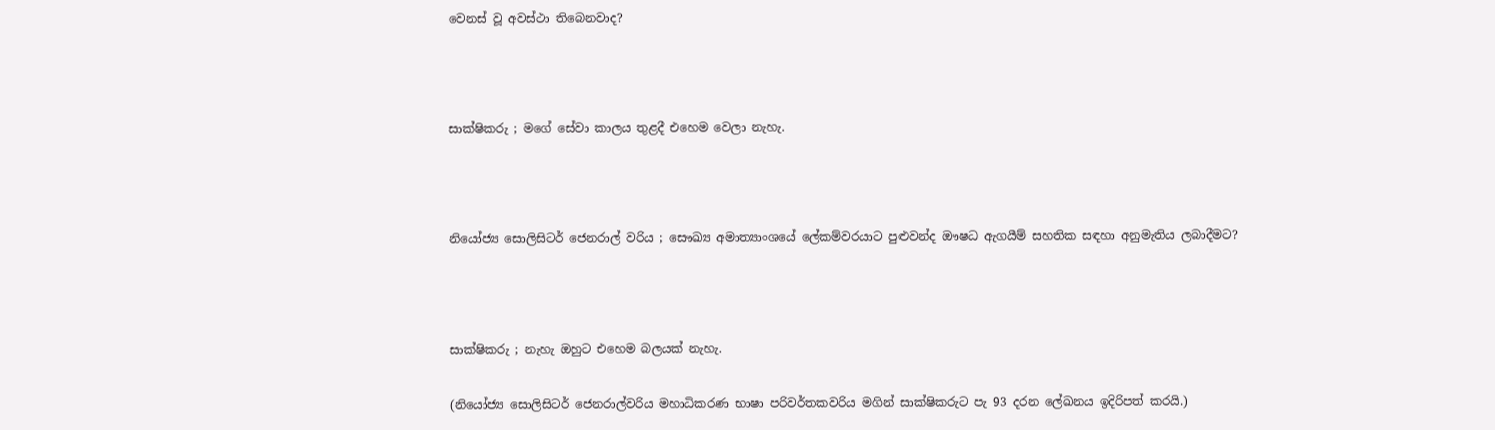වෙනස් වූ අවස්ථා තිබෙනවාද?



සාක්ෂිකරු ; මගේ සේවා කාලය තුළදී එහෙම වෙලා නැහැ.



නියෝජ්‍ය සොලිසිටර් ජෙනරාල් වරිය ; සෞඛ්‍ය අමාත්‍යාංශයේ ලේකම්වරයාට පුළුවන්ද ඖෂධ ඇගයීම් සහතික සඳහා අනුමැතිය ලබාදීමට?



සාක්ෂිකරු ; නැහැ ඔහුට එහෙම බලයක් නැහැ.

(නියෝජ්‍ය සොලිසිටර් ජෙනරාල්වරිය මහාධිකරණ භාෂා පරිවර්තකවරිය මගින් සාක්ෂිකරුට පැ 93 දරන ලේඛනය ඉදිරිපත් කරයි.)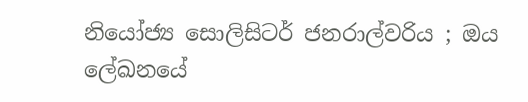නියෝජ්‍ය සොලිසිටර් ජනරාල්වරිය ; ඔය ලේඛනයේ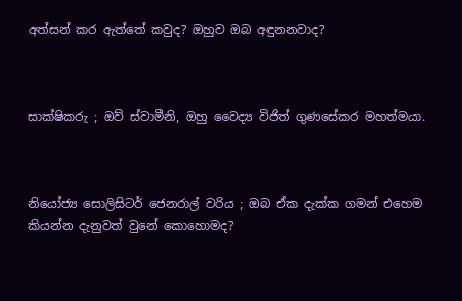අත්සන් කර ඇත්තේ කවුද? ඔහුව ඔබ අඳුනනවාද?



සාක්ෂිකරු ; ඔව් ස්වාමීනි, ඔහු වෛද්‍ය විජිත් ගුණසේකර මහත්මයා.



නියෝජ්‍ය සොලිසිටර් ජෙනරාල් වරිය ; ඔබ ඒක දැක්ක ගමන් එහෙම කියන්න දැනුවත් වුනේ කොහොමද?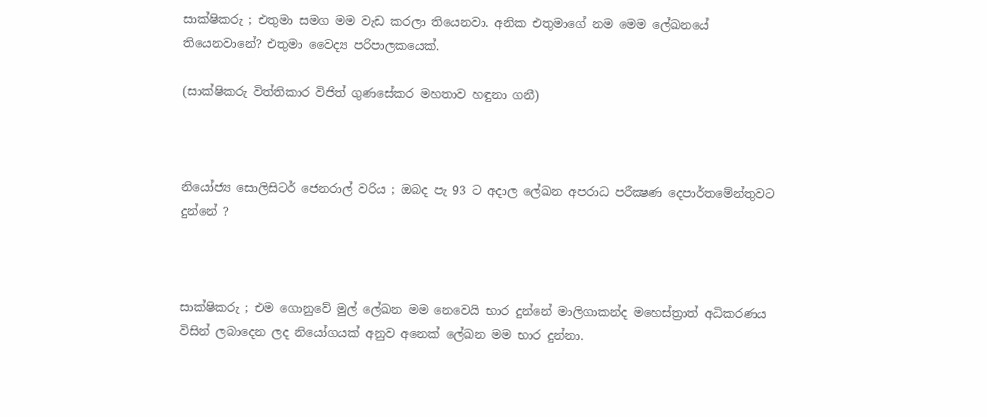සාක්ෂිකරු ; එතුමා සමග මම වැඩ කරලා තියෙනවා. අනික එතුමාගේ නම මෙම ලේඛනයේ තියෙනවානේ? එතුමා වෛද්‍ය පරිපාලකයෙක්.

(සාක්ෂිකරු විත්තිකාර විජිත් ගුණසේකර මහතාව හඳුනා ගනී)



නියෝජ්‍ය සොලිසිටර් ජෙනරාල් වරිය ; ඔබද පැ 93 ට අදාල ලේඛන අපරාධ පරීක්‍ෂණ දෙපාර්තමේන්තුවට දුන්නේ ?



සාක්ෂිකරු ; එම ගොනුවේ මුල් ලේඛන මම නෙවෙයි භාර දුන්නේ මාලිගාකන්ද මහෙස්ත්‍රාත් අධිකරණය විසින් ලබාදෙන ලද නියෝගයක් අනුව අනෙක් ලේඛන මම භාර දුන්නා.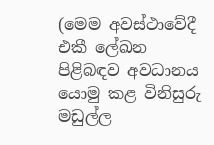(මෙම අවස්ථාවේදී එකී ලේඛන පිළිබඳව අවධානය යොමු කළ විනිසුරු මඩුල්ල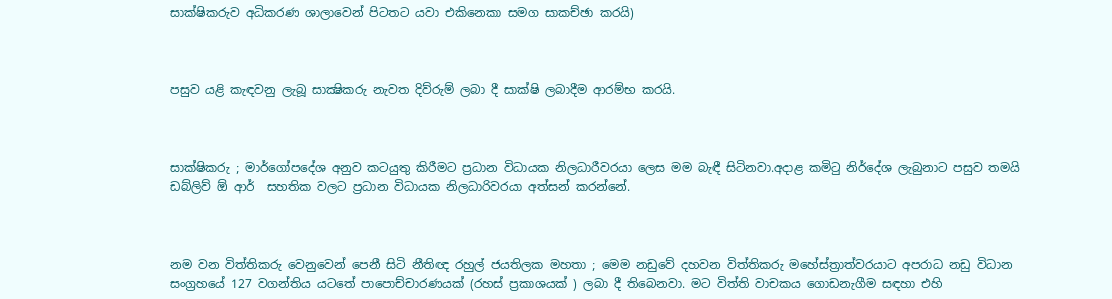සාක්ෂිකරුව අධිකරණ ශාලාවෙන් පිටතට යවා එකිනෙකා සමග සාකච්ඡා කරයි)



පසුව යළි කැඳවනු ලැබූ සාක්‍ෂිකරු නැවත දිව්රුම් ලබා දී සාක්ෂි ලබාදීම ආරම්භ කරයි.



සාක්ෂිකරු ; මාර්ගෝපදේශ අනුව කටයුතු කිරීමට ප්‍රධාන විධායක නිලධාරීවරයා ලෙස මම බැඳී සිටිනවා.අදාළ කමිටු නිර්දේශ ලැබුනාට පසුව තමයි ඩබ්ලිව් ඕ ආර්  සහතික වලට ප්‍රධාන විධායක නිලධාරිවරයා අත්සන් කරන්නේ.



නම වන විත්තිකරු වෙනුවෙන් පෙනී සිටි නීතිඥ රහුල් ජයතිලක මහතා ; මෙම නඩුවේ දහවන විත්තිකරු මහේස්ත්‍රාත්වරයාට අපරාධ නඩු විධාන සංග්‍රහයේ 127 වගන්තිය යටතේ පාපොච්චාරණයක් (රහස් ප්‍රකාශයක් ) ලබා දී තිබෙනවා. මට විත්ති වාචකය ගොඩනැගීම සඳහා එහි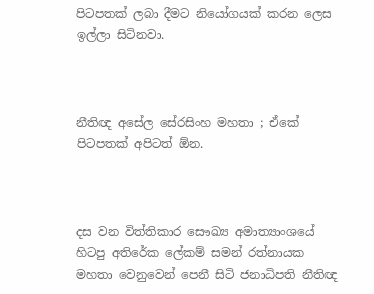පිටපතක් ලබා දීමට නියෝගයක් කරන ලෙස ඉල්ලා සිටිනවා.



නීතිඥ අසේල සේරසිංහ මහතා ; ඒකේ පිටපතක් අපිටත් ඕන.



දස වන විත්තිකාර සෞඛ්‍ය අමාත්‍යාංශයේ හිටපු අතිරේක ලේකම් සමන් රත්නායක මහතා වෙනුවෙන් පෙනී සිටි ජනාධිපති නීතිඥ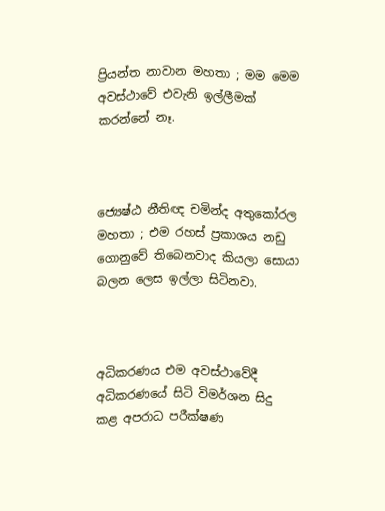ප්‍රියන්ත නාවාන මහතා ; මම මෙම අවස්ථාවේ එවැනි ඉල්ලීමක් කරන්නේ නෑ.



ජ්‍යෙෂ්ඨ නීතිඥ චමින්ද අතුකෝරල මහතා ; එම රහස් ප්‍රකාශය නඩු ගොනුවේ තිබෙනවාද කියලා සොයා බලන ලෙස ඉල්ලා සිටිනවා.



අධිකරණය එම අවස්ථාවේදී අධිකරණයේ සිටි විමර්ශන සිදු කළ අපරාධ පරීක්ෂණ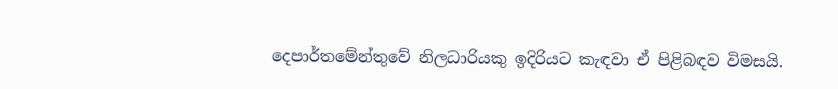දෙපාර්තමේන්තුවේ නිලධාරියකු ඉදිරියට කැඳවා ඒ පිළිබඳව විමසයි.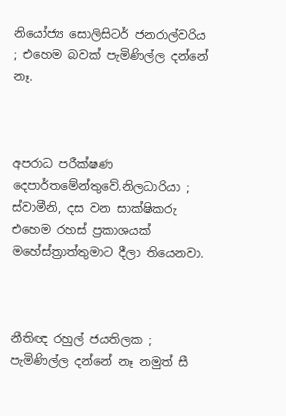නියෝජ්‍ය සොලිසිටර් ජනරාල්වරිය ; එහෙම බවක් පැමිණිල්ල දන්නේ නෑ.



අපරාධ පරීක්ෂණ  දෙපාර්තමේන්තුවේ.නිලධාරියා ; ස්වාමීනි, දස වන සාක්ෂිකරු එහෙම රහස් ප්‍රකාශයක් මහේස්ත්‍රාත්තුමාට දීලා තියෙනවා.



නීතිඥ රහුල් ජයතිලක ; පැමිණිල්ල දන්නේ නෑ නමුත් සී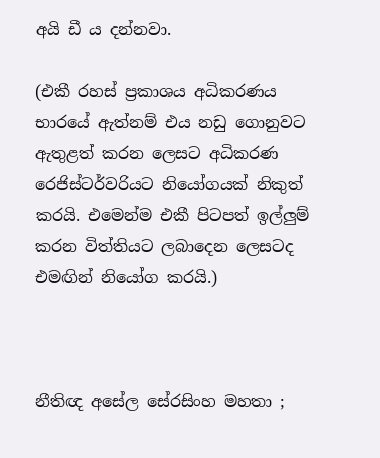අයි ඩී ය දන්නවා.

(එකී රහස් ප්‍රකාශය අධිකරණය භාරයේ ඇත්නම් එය නඩු ගොනුවට ඇතුළත් කරන ලෙසට අධිකරණ රෙජිස්ටර්වරියට නියෝගයක් නිකුත් කරයි. එමෙන්ම එකී පිටපත් ඉල්ලුම් කරන විත්තියට ලබාදෙන ලෙසටද එමඟින් නියෝග කරයි.)



නීතිඥ අසේල සේරසිංහ මහතා ;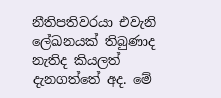නීතිපතිවරයා එවැනි ලේඛනයක් තිබුණාද නැතිද කියලත් දැනගත්තේ අද. මේ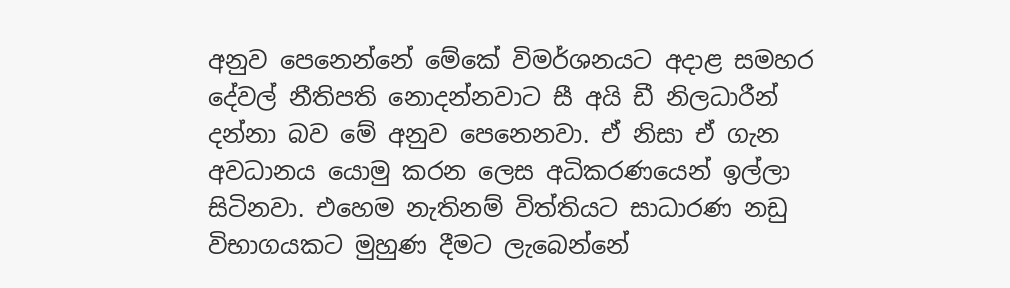අනුව පෙනෙන්නේ මේකේ විමර්ශනයට අදාළ සමහර දේවල් නීතිපති නොදන්නවාට සී අයි ඩී නිලධාරීන් දන්නා බව මේ අනුව පෙනෙනවා. ඒ නිසා ඒ ගැන අවධානය යොමු කරන ලෙස අධිකරණයෙන් ඉල්ලා සිටිනවා. එහෙම නැතිනම් විත්තියට සාධාරණ නඩු විභාගයකට මුහුණ දීමට ලැබෙන්නේ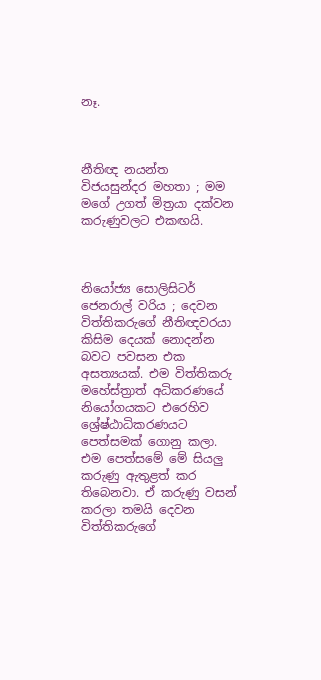නෑ.



නීතිඥ නයන්ත විජයසුන්දර මහතා ; මම මගේ උගත් මිත්‍රයා දක්වන කරුණුවලට එකඟයි.



නියෝජ්‍ය සොලිසිටර් ජෙනරාල් වරිය ; දෙවන විත්තිකරුගේ නීතිඥවරයා කිසිම දෙයක් නොදන්න බවට පවසන එක අසත්‍යයක්. එම විත්තිකරු මහේස්ත්‍රාත් අධිකරණයේ නියෝගයකට එරෙහිව ශ්‍රේෂ්ඨාධිකරණයට පෙත්සමක් ගොනු කලා. එම පෙත්සමේ මේ සියලු කරුණු ඇතුළත් කර තිබෙනවා. ඒ කරුණු වසන් කරලා තමයි දෙවන විත්තිකරුගේ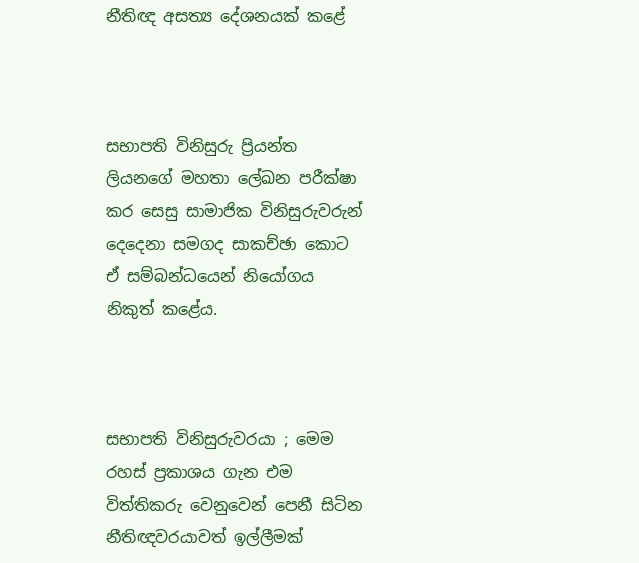නීතිඥ අසත්‍ය දේශනයක් කළේ



සභාපති විනිසුරු ප්‍රියන්ත ලියනගේ මහතා ලේඛන පරීක්ෂා කර සෙසු සාමාජික විනිසුරුවරුන් දෙදෙනා සමගද සාකච්ඡා කොට ඒ සම්බන්ධයෙන් නියෝගය නිකුත් කළේය.



සභාපති විනිසුරුවරයා ; මෙම රහස් ප්‍රකාශය ගැන එම විත්තිකරු වෙනුවෙන් පෙනී සිටින නීතිඥවරයාවත් ඉල්ලීමක්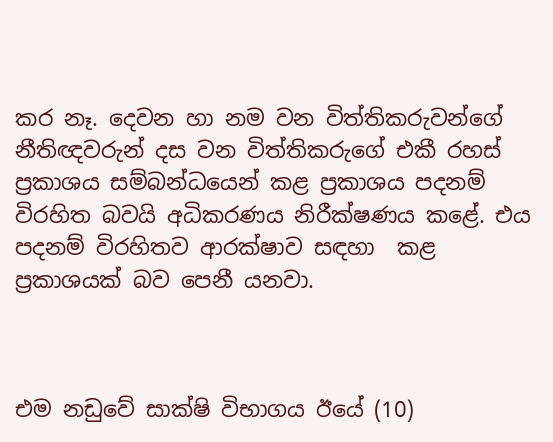කර නෑ. දෙවන හා නම වන විත්තිකරුවන්ගේ නීතිඥවරුන් දස වන විත්තිකරුගේ එකී රහස් ප්‍රකාශය සම්බන්ධයෙන් කළ ප්‍රකාශය පදනම් විරහිත බවයි අධිකරණය නිරීක්ෂණය කළේ. එය පදනම් විරහිතව ආරක්ෂාව සඳහා  කළ ප්‍රකාශයක් බව පෙනී යනවා.



එම නඩුවේ සාක්ෂි විභාගය ඊයේ (10)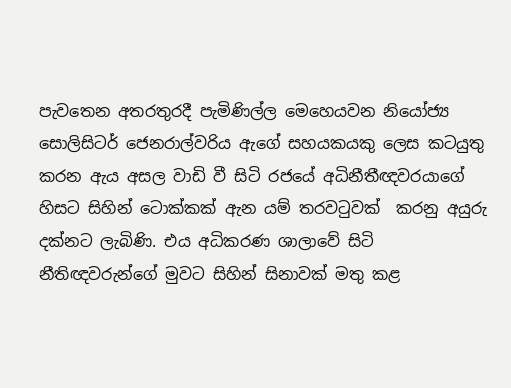පැවතෙන අතරතුරදී පැමිණිල්ල මෙහෙයවන නියෝජ්‍ය සොලිසිටර් ජෙනරාල්වරිය ඇගේ සහයකයකු ලෙස කටයුතු කරන ඇය අසල වාඩි වී සිටි රජයේ අධිනීතීඥවරයාගේ හිසට සිහින් ටොක්කක් ඇන යම් තරවටුවක්  කරනු අයුරු දක්නට ලැබිණි. එය අධිකරණ ශාලාවේ සිටි නීතිඥවරුන්ගේ මුවට සිහින් සිනාවක් මතු කළ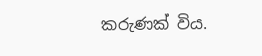කරුණක් විය.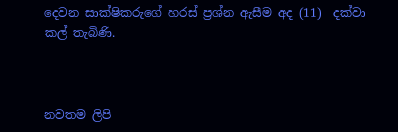දෙවන සාක්ෂිකරුගේ හරස් ප්‍රශ්න ඇසීම අද (11)  දක්වා කල් තැබිණි.



නවතම ලිපි